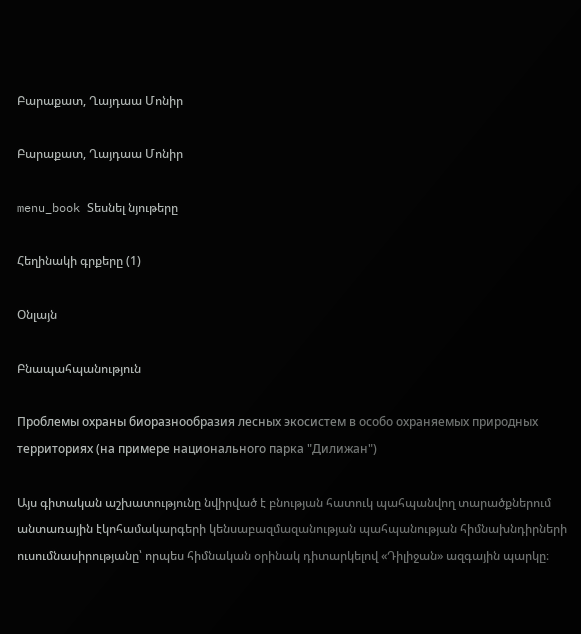Բարաքատ, Ղայդաա Մոնիր

Բարաքատ, Ղայդաա Մոնիր

menu_book Տեսնել նյութերը

Հեղինակի գրքերը (1)

Օնլայն

Բնապահպանություն

Проблемы охраны биоразнообразия лесных экосистем в особо охраняемых природных территориях (на примере национального парка "Дилижан")

Այս գիտական աշխատությունը նվիրված է բնության հատուկ պահպանվող տարածքներում անտառային էկոհամակարգերի կենսաբազմազանության պահպանության հիմնախնդիրների ուսումնասիրությանը՝ որպես հիմնական օրինակ դիտարկելով «Դիլիջան» ազգային պարկը։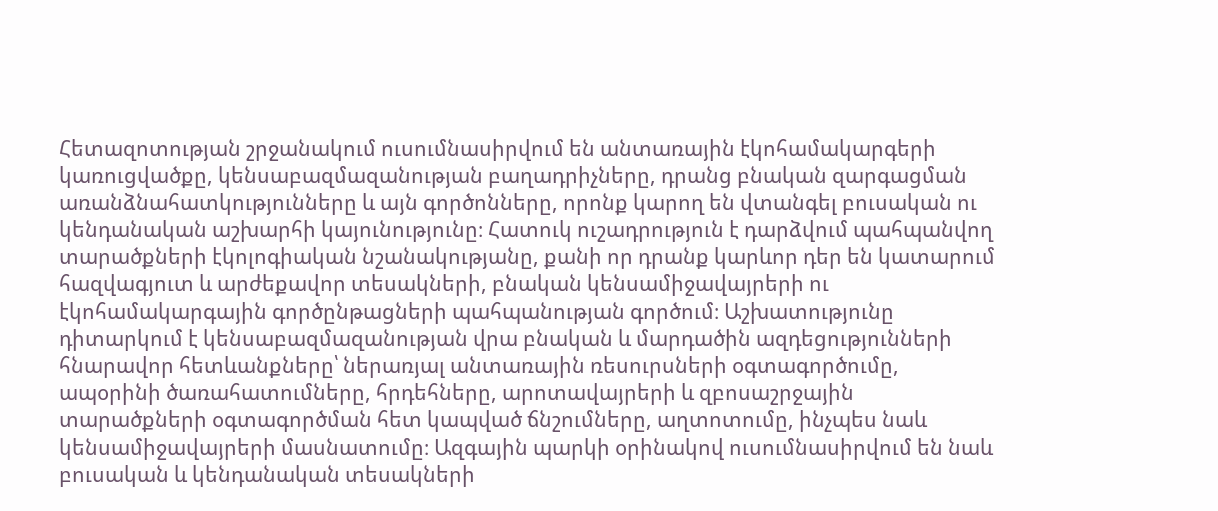Հետազոտության շրջանակում ուսումնասիրվում են անտառային էկոհամակարգերի կառուցվածքը, կենսաբազմազանության բաղադրիչները, դրանց բնական զարգացման առանձնահատկությունները և այն գործոնները, որոնք կարող են վտանգել բուսական ու կենդանական աշխարհի կայունությունը։ Հատուկ ուշադրություն է դարձվում պահպանվող տարածքների էկոլոգիական նշանակությանը, քանի որ դրանք կարևոր դեր են կատարում հազվագյուտ և արժեքավոր տեսակների, բնական կենսամիջավայրերի ու էկոհամակարգային գործընթացների պահպանության գործում։ Աշխատությունը դիտարկում է կենսաբազմազանության վրա բնական և մարդածին ազդեցությունների հնարավոր հետևանքները՝ ներառյալ անտառային ռեսուրսների օգտագործումը, ապօրինի ծառահատումները, հրդեհները, արոտավայրերի և զբոսաշրջային տարածքների օգտագործման հետ կապված ճնշումները, աղտոտումը, ինչպես նաև կենսամիջավայրերի մասնատումը։ Ազգային պարկի օրինակով ուսումնասիրվում են նաև բուսական և կենդանական տեսակների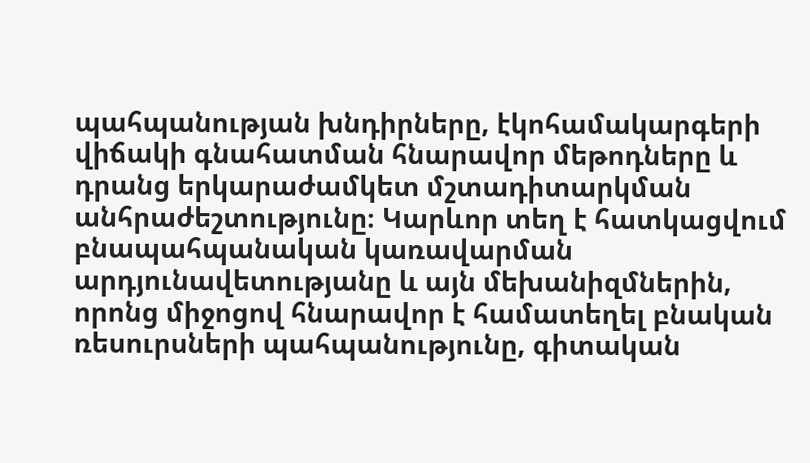պահպանության խնդիրները, էկոհամակարգերի վիճակի գնահատման հնարավոր մեթոդները և դրանց երկարաժամկետ մշտադիտարկման անհրաժեշտությունը։ Կարևոր տեղ է հատկացվում բնապահպանական կառավարման արդյունավետությանը և այն մեխանիզմներին, որոնց միջոցով հնարավոր է համատեղել բնական ռեսուրսների պահպանությունը, գիտական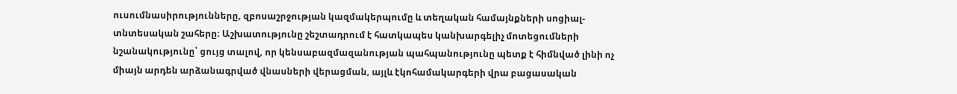ուսումնասիրությունները, զբոսաշրջության կազմակերպումը և տեղական համայնքների սոցիալ-տնտեսական շահերը։ Աշխատությունը շեշտադրում է հատկապես կանխարգելիչ մոտեցումների նշանակությունը՝ ցույց տալով, որ կենսաբազմազանության պահպանությունը պետք է հիմնված լինի ոչ միայն արդեն արձանագրված վնասների վերացման, այլև էկոհամակարգերի վրա բացասական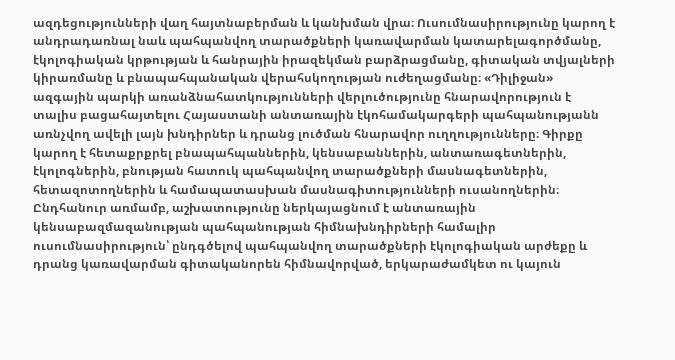ազդեցությունների վաղ հայտնաբերման և կանխման վրա։ Ուսումնասիրությունը կարող է անդրադառնալ նաև պահպանվող տարածքների կառավարման կատարելագործմանը, էկոլոգիական կրթության և հանրային իրազեկման բարձրացմանը, գիտական տվյալների կիրառմանը և բնապահպանական վերահսկողության ուժեղացմանը։ «Դիլիջան» ազգային պարկի առանձնահատկությունների վերլուծությունը հնարավորություն է տալիս բացահայտելու Հայաստանի անտառային էկոհամակարգերի պահպանությանն առնչվող ավելի լայն խնդիրներ և դրանց լուծման հնարավոր ուղղությունները։ Գիրքը կարող է հետաքրքրել բնապահպաններին, կենսաբաններին, անտառագետներին, էկոլոգներին, բնության հատուկ պահպանվող տարածքների մասնագետներին, հետազոտողներին և համապատասխան մասնագիտությունների ուսանողներին։ Ընդհանուր առմամբ, աշխատությունը ներկայացնում է անտառային կենսաբազմազանության պահպանության հիմնախնդիրների համալիր ուսումնասիրություն՝ ընդգծելով պահպանվող տարածքների էկոլոգիական արժեքը և դրանց կառավարման գիտականորեն հիմնավորված, երկարաժամկետ ու կայուն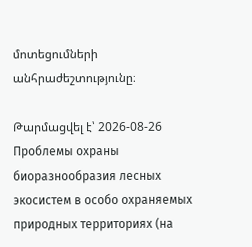մոտեցումների անհրաժեշտությունը։

Թարմացվել է՝ 2026-08-26
Проблемы охраны биоразнообразия лесных экосистем в особо охраняемых природных территориях (на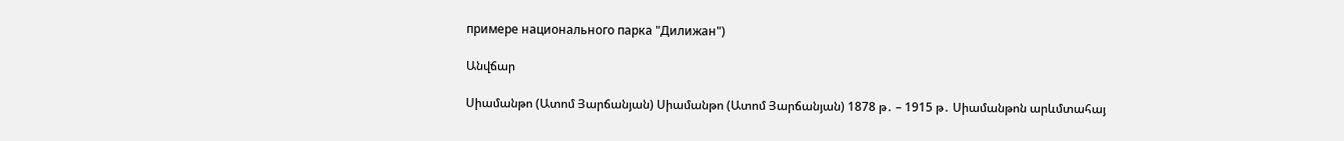примере национального парка "Дилижан")

Անվճար

Սիամանթո (Ատոմ Յարճանյան) Սիամանթո (Ատոմ Յարճանյան) 1878 թ․ – 1915 թ․ Սիամանթոն արևմտահայ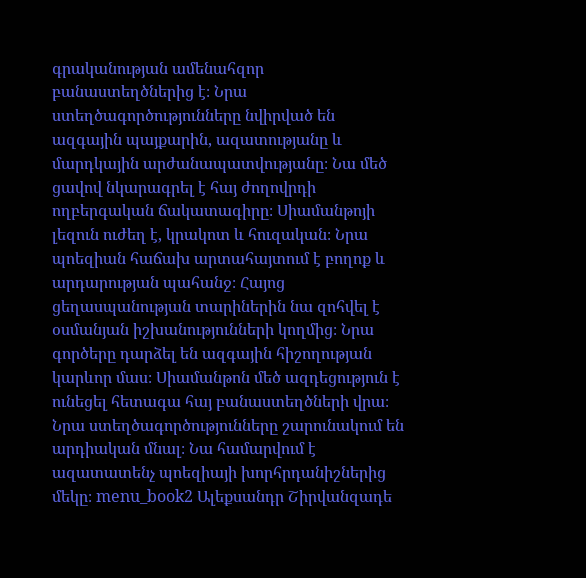գրականության ամենահզոր բանաստեղծներից է։ Նրա ստեղծագործությունները նվիրված են ազգային պայքարին, ազատությանը և մարդկային արժանապատվությանը։ Նա մեծ ցավով նկարագրել է հայ ժողովրդի ողբերգական ճակատագիրը։ Սիամանթոյի լեզուն ուժեղ է, կրակոտ և հուզական։ Նրա պոեզիան հաճախ արտահայտում է բողոք և արդարության պահանջ։ Հայոց ցեղասպանության տարիներին նա զոհվել է օսմանյան իշխանությունների կողմից։ Նրա գործերը դարձել են ազգային հիշողության կարևոր մաս։ Սիամանթոն մեծ ազդեցություն է ունեցել հետագա հայ բանաստեղծների վրա։ Նրա ստեղծագործությունները շարունակում են արդիական մնալ։ Նա համարվում է ազատատենչ պոեզիայի խորհրդանիշներից մեկը։ menu_book2 Ալեքսանդր Շիրվանզադե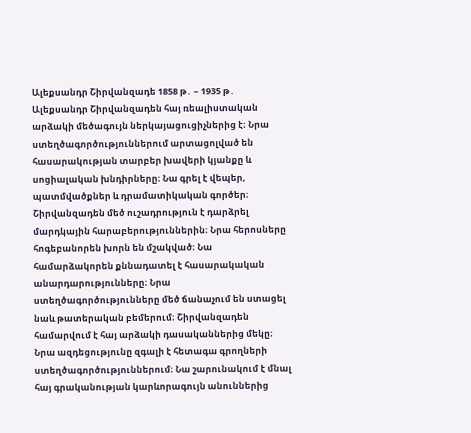Ալեքսանդր Շիրվանզադե 1858 թ․ – 1935 թ․ Ալեքսանդր Շիրվանզադեն հայ ռեալիստական արձակի մեծագույն ներկայացուցիչներից է։ Նրա ստեղծագործություններում արտացոլված են հասարակության տարբեր խավերի կյանքը և սոցիալական խնդիրները։ Նա գրել է վեպեր, պատմվածքներ և դրամատիկական գործեր։ Շիրվանզադեն մեծ ուշադրություն է դարձրել մարդկային հարաբերություններին։ Նրա հերոսները հոգեբանորեն խորն են մշակված։ Նա համարձակորեն քննադատել է հասարակական անարդարությունները։ Նրա ստեղծագործությունները մեծ ճանաչում են ստացել նաև թատերական բեմերում։ Շիրվանզադեն համարվում է հայ արձակի դասականներից մեկը։ Նրա ազդեցությունը զգալի է հետագա գրողների ստեղծագործություններում։ Նա շարունակում է մնալ հայ գրականության կարևորագույն անուններից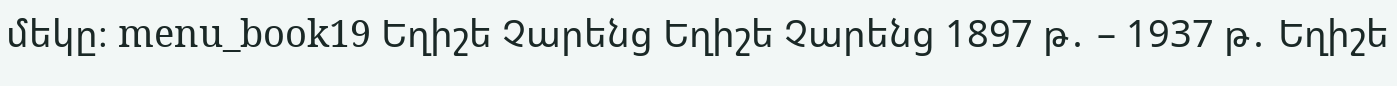մեկը։ menu_book19 Եղիշե Չարենց Եղիշե Չարենց 1897 թ․ – 1937 թ․ Եղիշե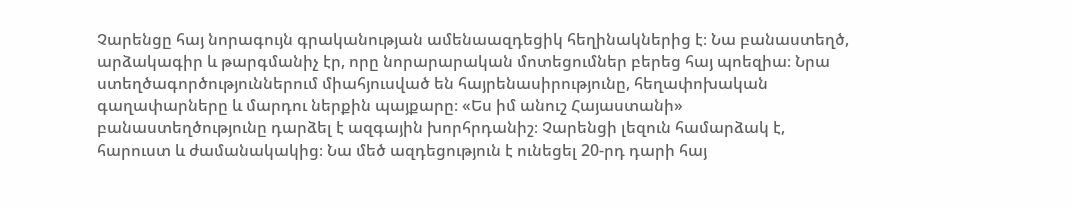Չարենցը հայ նորագույն գրականության ամենաազդեցիկ հեղինակներից է։ Նա բանաստեղծ, արձակագիր և թարգմանիչ էր, որը նորարարական մոտեցումներ բերեց հայ պոեզիա։ Նրա ստեղծագործություններում միահյուսված են հայրենասիրությունը, հեղափոխական գաղափարները և մարդու ներքին պայքարը։ «Ես իմ անուշ Հայաստանի» բանաստեղծությունը դարձել է ազգային խորհրդանիշ։ Չարենցի լեզուն համարձակ է, հարուստ և ժամանակակից։ Նա մեծ ազդեցություն է ունեցել 20-րդ դարի հայ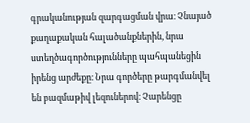գրականության զարգացման վրա։ Չնայած քաղաքական հալածանքներին, նրա ստեղծագործությունները պահպանեցին իրենց արժեքը։ Նրա գործերը թարգմանվել են բազմաթիվ լեզուներով։ Չարենցը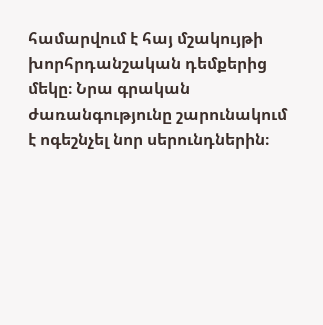համարվում է հայ մշակույթի խորհրդանշական դեմքերից մեկը։ Նրա գրական ժառանգությունը շարունակում է ոգեշնչել նոր սերունդներին։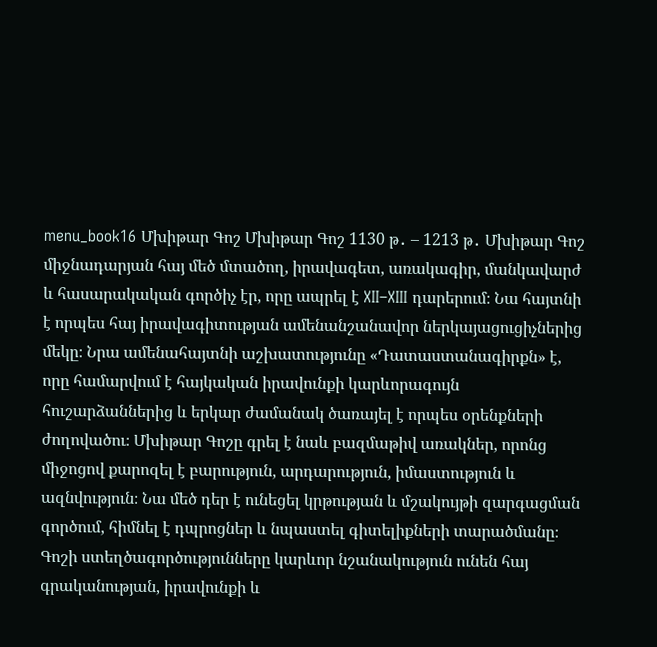menu_book16 Մխիթար Գոշ Մխիթար Գոշ 1130 թ․ – 1213 թ․ Մխիթար Գոշ միջնադարյան հայ մեծ մտածող, իրավագետ, առակագիր, մանկավարժ և հասարակական գործիչ էր, որը ապրել է XII–XIII դարերում։ Նա հայտնի է որպես հայ իրավագիտության ամենանշանավոր ներկայացուցիչներից մեկը։ Նրա ամենահայտնի աշխատությունը «Դատաստանագիրքն» է, որը համարվում է հայկական իրավունքի կարևորագույն հուշարձաններից և երկար ժամանակ ծառայել է որպես օրենքների ժողովածու։ Մխիթար Գոշը գրել է նաև բազմաթիվ առակներ, որոնց միջոցով քարոզել է բարություն, արդարություն, իմաստություն և ազնվություն։ Նա մեծ դեր է ունեցել կրթության և մշակույթի զարգացման գործում, հիմնել է դպրոցներ և նպաստել գիտելիքների տարածմանը։ Գոշի ստեղծագործությունները կարևոր նշանակություն ունեն հայ գրականության, իրավունքի և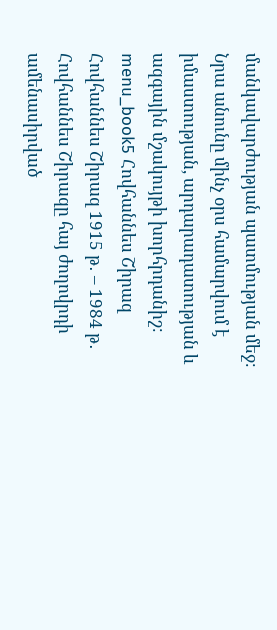մանկավարժության պատմության մեջ։ Նրա անունը մինչ օրս համարվում է իմաստության, արդարադատության և ազգային մշակույթի խորհրդանիշ։ menu_book5 Հովհաննես Շիրազ Հովհաննես Շիրազ 1915 թ․ – 1984 թ․ Հովհաննես Շիրազը հայ ժողովրդի ամենասիրված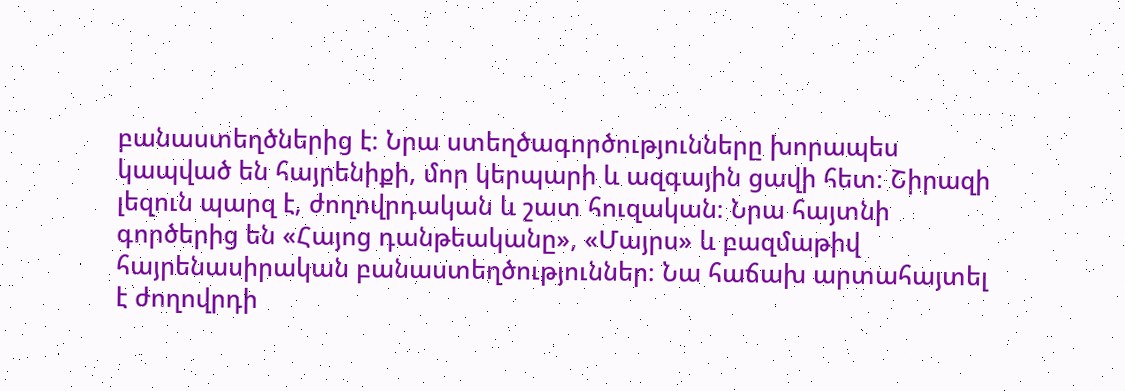բանաստեղծներից է։ Նրա ստեղծագործությունները խորապես կապված են հայրենիքի, մոր կերպարի և ազգային ցավի հետ։ Շիրազի լեզուն պարզ է, ժողովրդական և շատ հուզական։ Նրա հայտնի գործերից են «Հայոց դանթեականը», «Մայրս» և բազմաթիվ հայրենասիրական բանաստեղծություններ։ Նա հաճախ արտահայտել է ժողովրդի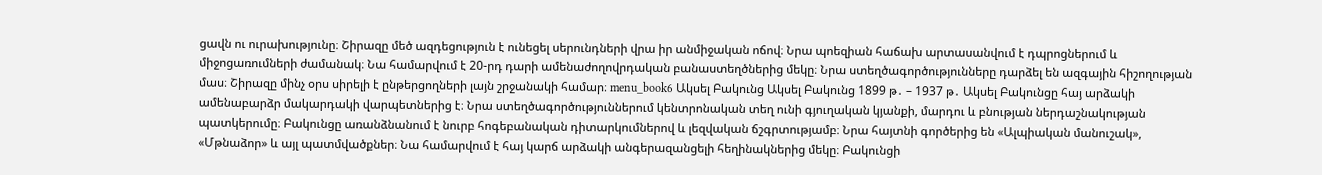ցավն ու ուրախությունը։ Շիրազը մեծ ազդեցություն է ունեցել սերունդների վրա իր անմիջական ոճով։ Նրա պոեզիան հաճախ արտասանվում է դպրոցներում և միջոցառումների ժամանակ։ Նա համարվում է 20-րդ դարի ամենաժողովրդական բանաստեղծներից մեկը։ Նրա ստեղծագործությունները դարձել են ազգային հիշողության մաս։ Շիրազը մինչ օրս սիրելի է ընթերցողների լայն շրջանակի համար։ menu_book6 Ակսել Բակունց Ակսել Բակունց 1899 թ․ – 1937 թ․ Ակսել Բակունցը հայ արձակի ամենաբարձր մակարդակի վարպետներից է։ Նրա ստեղծագործություններում կենտրոնական տեղ ունի գյուղական կյանքի, մարդու և բնության ներդաշնակության պատկերումը։ Բակունցը առանձնանում է նուրբ հոգեբանական դիտարկումներով և լեզվական ճշգրտությամբ։ Նրա հայտնի գործերից են «Ալպիական մանուշակ», «Մթնաձոր» և այլ պատմվածքներ։ Նա համարվում է հայ կարճ արձակի անգերազանցելի հեղինակներից մեկը։ Բակունցի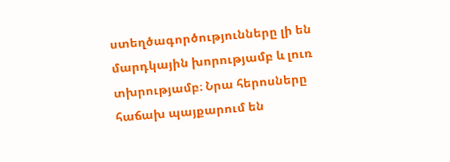ստեղծագործությունները լի են մարդկային խորությամբ և լուռ տխրությամբ։ Նրա հերոսները հաճախ պայքարում են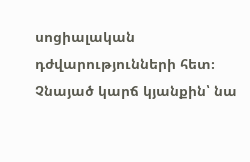սոցիալական դժվարությունների հետ։ Չնայած կարճ կյանքին՝ նա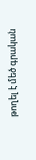թողել է մեծ գրական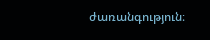ժառանգություն։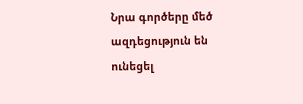Նրա գործերը մեծ ազդեցություն են ունեցել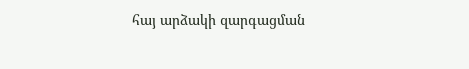հայ արձակի զարգացման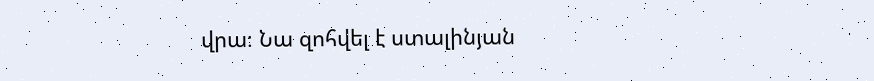վրա։ Նա զոհվել է ստալինյան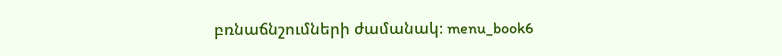բռնաճնշումների ժամանակ։ menu_book6